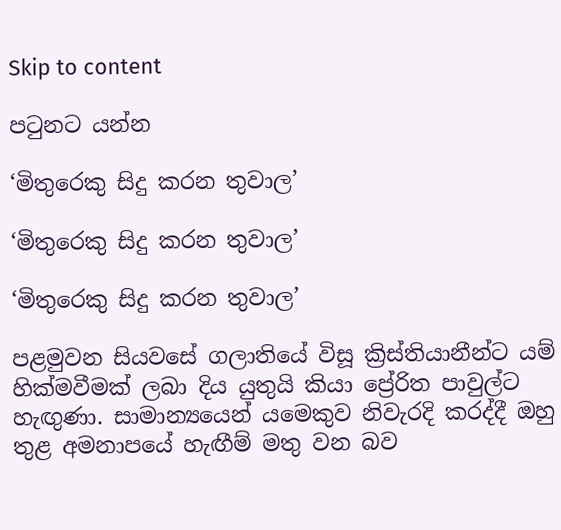Skip to content

පටුනට යන්න

‘මිතුරෙකු සිදු කරන තුවාල’

‘මිතුරෙකු සිදු කරන තුවාල’

‘මිතුරෙකු සිදු කරන තුවාල’

පළමුවන සියවසේ ගලාතියේ විසූ ක්‍රිස්තියානීන්ට යම් හික්මවීමක් ලබා දිය යුතුයි කියා ප්‍රේරිත පාවුල්ට හැඟුණා. සාමාන්‍යයෙන් යමෙකුව නිවැරදි කරද්දී ඔහු තුළ අමනාපයේ හැඟීම් මතු වන බව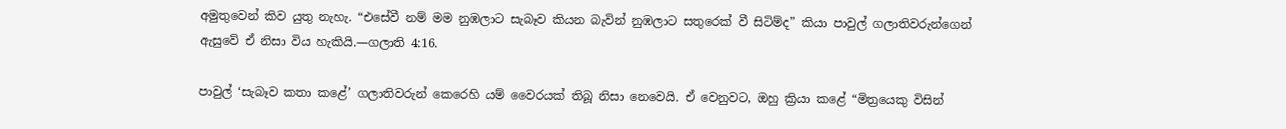අමුතුවෙන් කිව යුතු නැහැ. “එසේවී නම් මම නුඹලාට සැබෑව කියන බැවින් නුඹලාට සතුරෙක් වී සිටිම්ද” කියා පාවුල් ගලාතිවරුන්ගෙන් ඇසුවේ ඒ නිසා විය හැකියි.—ගලාති 4:16.

පාවුල් ‘සැබෑව කතා කළේ’ ගලාතිවරුන් කෙරෙහි යම් වෛරයක් තිබූ නිසා නෙවෙයි. ඒ වෙනුවට, ඔහු ක්‍රියා කළේ “මිත්‍රයෙකු විසින්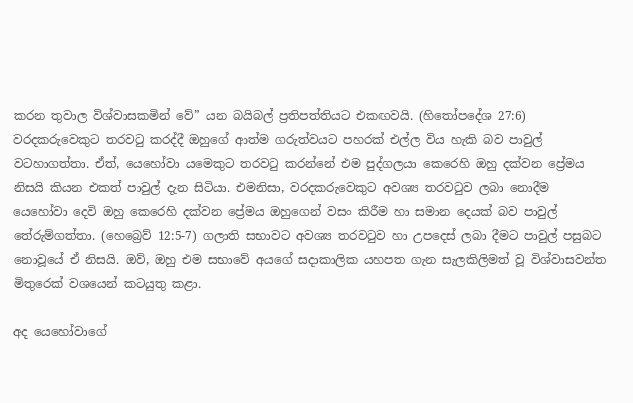කරන තුවාල විශ්වාසකමින් වේ” යන බයිබල් ප්‍රතිපත්තියට එකඟවයි. (හිතෝපදේශ 27:6) වරදකරුවෙකුට තරවටු කරද්දී ඔහුගේ ආත්ම ගරුත්වයට පහරක් එල්ල විය හැකි බව පාවුල් වටහාගත්තා. ඒත්, යෙහෝවා යමෙකුට තරවටු කරන්නේ එම පුද්ගලයා කෙරෙහි ඔහු දක්වන ප්‍රේමය නිසයි කියන එකත් පාවුල් දැන සිටියා. එමනිසා, වරදකරුවෙකුට අවශ්‍ය තරවටුව ලබා නොදීම යෙහෝවා දෙවි ඔහු කෙරෙහි දක්වන ප්‍රේමය ඔහුගෙන් වසං කිරීම හා සමාන දෙයක් බව පාවුල් තේරුම්ගත්තා. (හෙබ්‍රෙව් 12:5-7) ගලාති සභාවට අවශ්‍ය තරවටුව හා උපදෙස් ලබා දීමට පාවුල් පසුබට නොවූයේ ඒ නිසයි. ඔව්, ඔහු එම සභාවේ අයගේ සදාකාලික යහපත ගැන සැලකිලිමත් වූ විශ්වාසවන්ත මිතුරෙක් වශයෙන් කටයුතු කළා.

අද යෙහෝවාගේ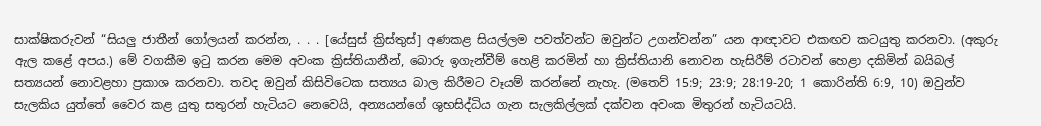සාක්ෂිකරුවන් “සියලු ජාතීන් ගෝලයන් කරන්න, . . . [යේසුස් ක්‍රිස්තුස්] අණකළ සියල්ලම පවත්වන්ට ඔවුන්ට උගන්වන්න” යන ආඥාවට එකඟව කටයුතු කරනවා. (අකුරු ඇල කළේ අපය.) මේ වගකීම ඉටු කරන මෙම අවංක ක්‍රිස්තියානීන්, බොරු ඉගැන්වීම් හෙළි කරමින් හා ක්‍රිස්තියානි නොවන හැසිරීම් රටාවන් හෙළා දකිමින් බයිබල් සත්‍යයන් නොවළහා ප්‍රකාශ කරනවා. තවද ඔවුන් කිසිවිටෙක සත්‍යය බාල කිරීමට වෑයම් කරන්නේ නැහැ. (මතෙව් 15:9; 23:9; 28:19-20; 1 කොරින්ති 6:9, 10) ඔවුන්ව සැලකිය යුත්තේ වෛර කළ යුතු සතුරන් හැටියට නෙවෙයි, අන්‍යයන්ගේ ශුභසිද්ධිය ගැන සැලකිල්ලක් දක්වන අවංක මිතුරන් හැටියටයි.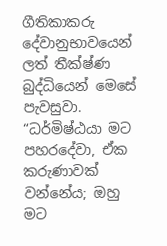ගීතිකාකරු දේවානුභාවයෙන් ලත් තීක්ෂ්ණ බුද්ධියෙන් මෙසේ පැවසුවා. “ධර්මිෂ්ඨයා මට පහරදේවා, ඒක කරුණාවක් වන්නේය; ඔහු මට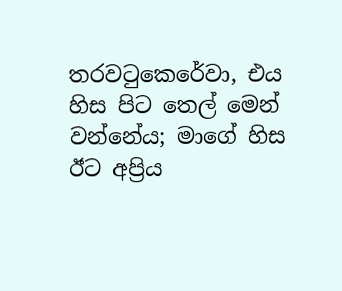තරවටුකෙරේවා, එය හිස පිට තෙල් මෙන් වන්නේය; මාගේ හිස ඊට අප්‍රිය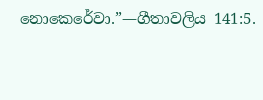නොකෙරේවා.”—ගීතාවලිය 141:5.